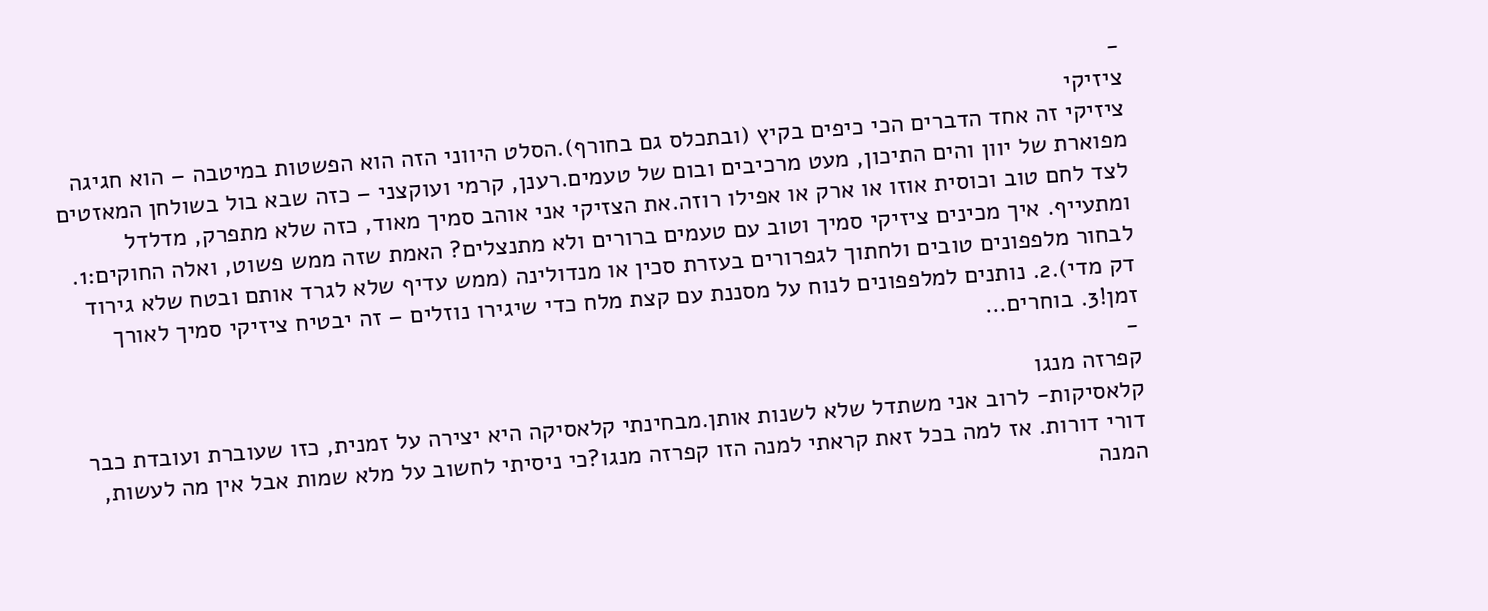-
ציזיקי
ציזיקי זה אחד הדברים הכי כיפים בקיץ (ובתכלס גם בחורף).הסלט היווני הזה הוא הפשטות במיטבה – הוא חגיגה מפוארת של יוון והים התיכון, מעט מרכיבים ובום של טעמים.רענן, קרמי ועוקצני – כזה שבא בול בשולחן המאזטים לצד לחם טוב וכוסית אוזו או ארק או אפילו רוזה.את הצזיקי אני אוהב סמיך מאוד, כזה שלא מתפרק, מדלדל ומתעייף. איך מכינים ציזיקי סמיך וטוב עם טעמים ברורים ולא מתנצלים? האמת שזה ממש פשוט, ואלה החוקים:1. לבחור מלפפונים טובים ולחתוך לגפרורים בעזרת סכין או מנדולינה (ממש עדיף שלא לגרד אותם ובטח שלא גירוד דק מדי).2. נותנים למלפפונים לנוח על מסננת עם קצת מלח כדי שיגירו נוזלים – זה יבטיח ציזיקי סמיך לאורך זמן!3. בוחרים…
-
קפרזה מנגו
קלאסיקות- לרוב אני משתדל שלא לשנות אותן.מבחינתי קלאסיקה היא יצירה על זמנית, כזו שעוברת ועובדת כבר דורי דורות. אז למה בכל זאת קראתי למנה הזו קפרזה מנגו?כי ניסיתי לחשוב על מלא שמות אבל אין מה לעשות, המנה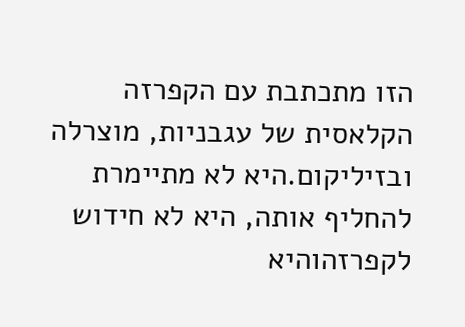הזו מתכתבת עם הקפרזה הקלאסית של עגבניות, מוצרלה ובזיליקום.היא לא מתיימרת להחליף אותה, היא לא חידוש לקפרזהוהיא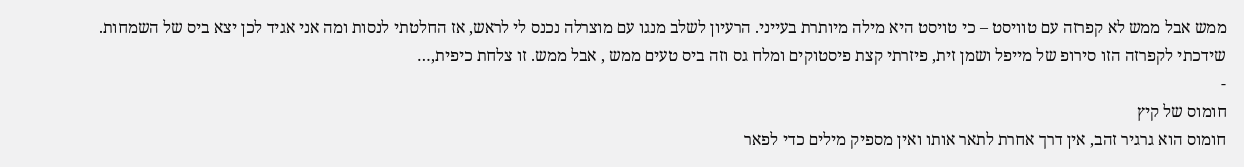ממש אבל ממש לא קפרזה עם טוויסט – כי טויסט היא מילה מיותרת בעייני. הרעיון לשלב מנגו עם מוצרלה נכנס לי לראש, אז החלטתי לנסות ומה אני אגיד לכן יצא ביס של השמחות. שידכתי לקפרזה הזו סירופ של מייפל ושמן זית, פיזרתי קצת פיסטוקים ומלח גס וזה ביס טעים ממש , אבל ממש. זו צלחת כיפית,…
-
חומוס של קיץ
חומוס הוא גרגיר זהב, אין דרך אחרת לתאר אותו ואין מספיק מילים כדי לפאר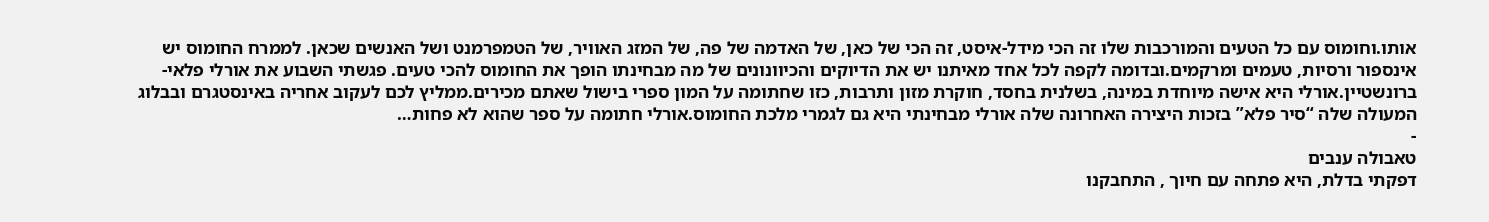אותו.וחומוס עם כל הטעים והמורכבות שלו זה הכי מידל-איסט, זה הכי של כאן, של האדמה של פה, של המזג האוויר, של הטמפרמנט ושל האנשים שכאן. לממרח החומוס יש אינספור ורסיות, טעמים ומרקמים.ובדומה לקפה לכל אחד מאיתנו יש את הדיוקים והכיוונונים של מה מבחינתו הופך את החומוס להכי טעים. פגשתי השבוע את אורלי פלאי-ברונשטיין.אורלי היא אישה מיוחדת במינה, בשלנית בחסד, חוקרת מזון ותרבות, כזו שחתומה על המון ספרי בישול שאתם מכירים.ממליץ לכם לעקוב אחריה באינסטגרם ובבלוג המעולה שלה “סיר פלא” בזכות היצירה האחרונה שלה אורלי מבחינתי היא גם לגמרי מלכת החומוס.אורלי חתומה על ספר שהוא לא פחות…
-
טאבולה ענבים
דפקתי בדלת, היא פתחה עם חיוך , התחבקנו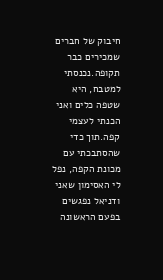חיבוק של חברים שמכירים כבר תקופה.נכנסתי למטבח, היא שטפה כלים ואני הכנתי לעצמי קפה.תוך כדי שהסתבכתי עם מכונת הקפה, נפל לי האסימון שאני ודניאל נפגשים בפעם הראשונה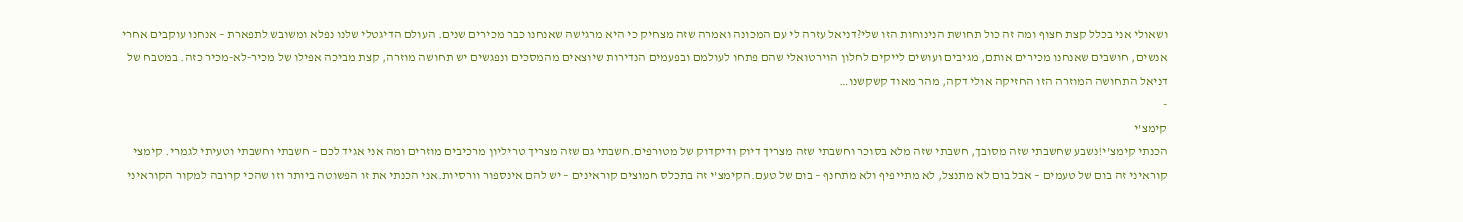ושאולי אני בכלל קצת חצוף ומה זה כול תחושת הנינוחות הזו שלי?דניאל עזרה לי עם המכונה ואמרה שזה מצחיק כי היא מרגישה שאנחנו כבר מכירים שנים. העולם הדיגטלי שלנו נפלא ומשובש לתפארת – אנחנו עוקבים אחרי אנשים, חושבים שאנחנו מכירים אותם, מגיבים ועושים לייקים לחלון הוירטואלי שהם פתחו לעולמם ובפעמים הנדירות שיוצאים מהמסכים ונפגשים יש תחושה מוזרה, קצת מביכה אפילו של מכיר-לא-מכיר כזה. במטבח של דניאל התחושה המוזרה הזו החזיקה אולי דקה, מהר מאוד קשקשנו…
-
קימצ’י
הכנתי קימצ’י!נשבע שחשבתי שזה מסובך, חשבתי שזה מלא בסוכר וחשבתי שזה מצריך דיוק ודיקדוק של מטורפים.חשבתי גם שזה מצריך טריליון מרכיבים מוזרים ומה אני אגיד לכם – חשבתי וחשבתי וטעיתי לגמרי. קימצי קוראיני זה בום של טעמים – אבל בום לא מתנצל, לא מתייפיף ולא מתחנף – בום של טעם.הקימצ’י זה בתכלס חמוצים קוראינים – יש להם אינספור וורסיות.אני הכנתי את זו הפשוטה ביותר וזו שהכי קרובה למקור הקוראיני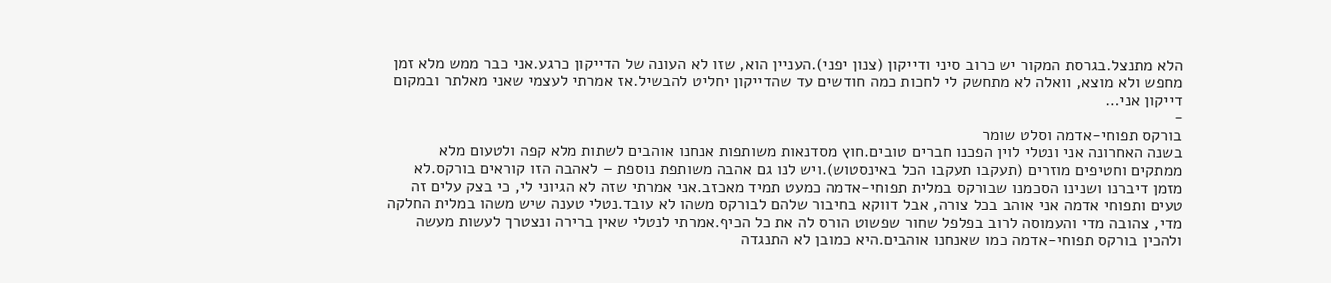הלא מתנצל.בגרסת המקור יש כרוב סיני ודייקון (צנון יפני).העניין הוא, שזו לא העונה של הדייקון כרגע.אני כבר ממש מלא זמן מחפש ולא מוצא, וואלה לא מתחשק לי לחכות כמה חודשים עד שהדייקון יחליט להבשיל.אז אמרתי לעצמי שאני מאלתר ובמקום דייקון אני…
-
בורקס תפוחי-אדמה וסלט שומר
בשנה האחרונה אני ונטלי לוין הפכנו חברים טובים.חוץ מסדנאות משותפות אנחנו אוהבים לשתות מלא קפה ולטעום מלא ממתקים וחטיפים מוזרים (תעקבו תעקבו הכל באינסטוש).ויש לנו גם אהבה משותפת נוספת – לאהבה הזו קוראים בורקס.לא מזמן דיברנו ושנינו הסכמנו שבורקס במלית תפוחי-אדמה כמעט תמיד מאכזב.אני אמרתי שזה לא הגיוני לי, כי בצק עלים זה טעים ותפוחי אדמה אני אוהב בכל צורה, אבל דווקא בחיבור שלהם לבורקס משהו לא עובד.נטלי טענה שיש משהו במלית החלקה מדי, צהובה מדי והעמוסה לרוב בפלפל שחור שפשוט הורס לה את כל הכיף.אמרתי לנטלי שאין ברירה ונצטרך לעשות מעשה ולהכין בורקס תפוחי-אדמה כמו שאנחנו אוהבים.היא כמובן לא התנגדה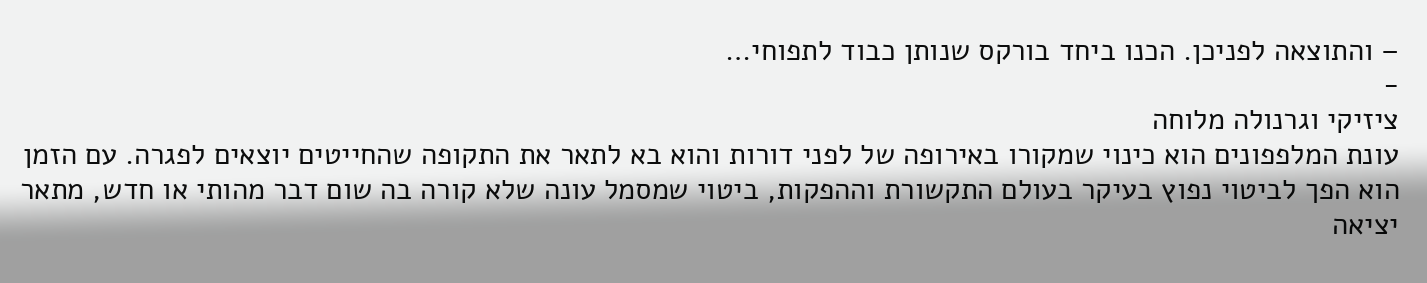– והתוצאה לפניכן. הכנו ביחד בורקס שנותן כבוד לתפוחי…
-
ציזיקי וגרנולה מלוחה
עונת המלפפונים הוא כינוי שמקורו באירופה של לפני דורות והוא בא לתאר את התקופה שהחייטים יוצאים לפגרה. עם הזמן הוא הפך לביטוי נפוץ בעיקר בעולם התקשורת וההפקות, ביטוי שמסמל עונה שלא קורה בה שום דבר מהותי או חדש, מתאר יציאה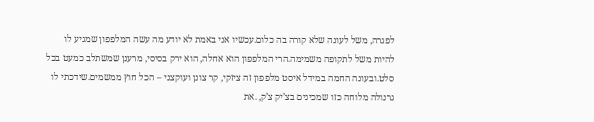לפגרה, משל לעונה שלא קורה בה כלום.עכשיו אני באמת לא יודע מה עשה המלפפון שמגיע לו להיות משל לתקופה משמימה.הרי המלפפון הוא אחלה, הוא ירק בסיסי, מרענן שמשתלב כמעט בכל סלט.ובעונה החמה במידל איסט מלפפון זה ציזקי, קר צונן ועוקצני – הכל חוץ ממשמים.שידכתי לו גרנולה מלוחה כזו שמכינים בצ’יק צ’ק, .את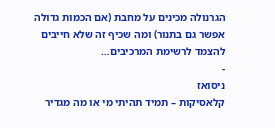הגרנולה מכינים על מחבת (אם הכמות גדולה אפשר גם בתנור) ומה שכיף זה שלא חייבים להצמד לרשימת המרכיבים…
-
ניסואז
קלאסיקות – תמיד תהיתי מי או מה מגדיר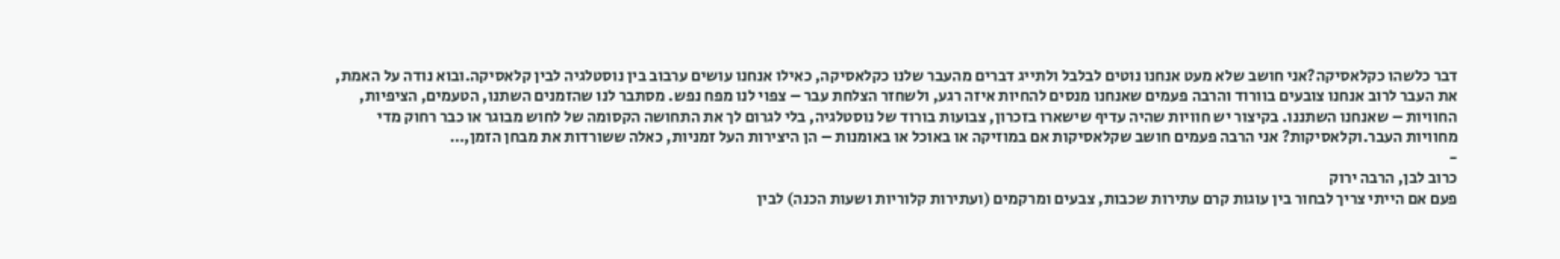דבר כלשהו כקלאסיקה?אני חושב שלא מעט אנחנו נוטים לבלבל ולתייג דברים מהעבר שלנו כקלאסיקה, כאילו אנחנו עושים ערבוב בין נוסטלגיה לבין קלאסיקה.ובוא נודה על האמת, את העבר לרוב אנחנו צובעים בוורוד והרבה פעמים שאנחנו מנסים להחיות איזה רגע, ולשחזר הצלחת עבר – צפוי לנו מפח נפש. מסתבר לנו שהזמנים השתנו, הטעמים, הציפיות, החוויות – שאנחנו השתננו. בקיצור יש חוויות שהיה עדיף שישארו בזכרון, צבועות בורוד של נוסטלגיה, בלי לגרום לך את התחושה הקסומה של לחוש מבוגר או כבר רחוק מדי מחוויות העבר.וקלאסיקות? אני הרבה פעמים חושב שקלאסיקות אם במוזיקה או באוכל או באומנות – הן היצירות העל זמניות, כאלה ששורדות את מבחן הזמן,…
-
כרוב לבן, הרבה ירוק
פעם אם הייתי צריך לבחור בין עוגות קרם עתירות שכבות, צבעים ומרקמים (ועתירות קלוריות ושעות הכנה) לבין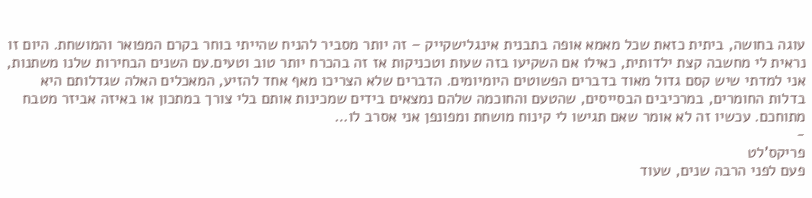עוגה בחושה, ביתית כזאת שכל מאמא אופה בתבנית אינגלישקייק – זה יותר מסביר להניח שהייתי בוחר בקרם המפואר והמושחת. היום זו נראית לי מחשבה קצת ילדותית, כאילו אם השקיעו בזה שעות וטכניקות אז זה בהכרח יותר טוב וטעים.עם השנים הבחירות שלנו משתנות, אני למדתי שיש קסם גדול מאוד בדברים הפשוטים היומיומים. הדברים שלא הצריכו מאף אחד להזיע, המאכלים האלה שגדלותם היא בדלות החומרים, במרכיבים הבסייסים, שהטעם והחוכמה שלהם נמצאים בידים שמכינות אותם בלי צורך במתכון או באיזה אביזר מטבח מתוחכם. עכשיו זה לא אומר שאם תגישו לי קינוח מושחת ומפונפן אני אסרב לו…
-
פריקס’לט
פעם לפני הרבה שנים, שעוד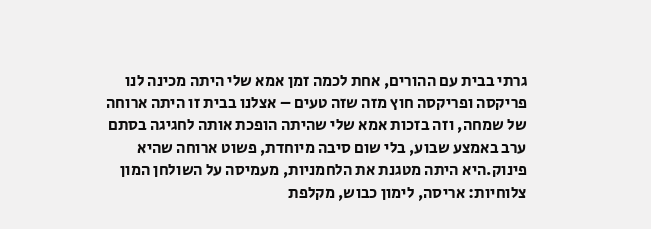גרתי בבית עם ההורים, אחת לכמה זמן אמא שלי היתה מכינה לנו פריקסה ופריקסה חוץ מזה שזה טעים – אצלנו בבית זו היתה ארוחה של שמחה, וזה בזכות אמא שלי שהיתה הופכת אותה לחגיגה בסתם ערב באמצע שבוע, בלי שום סיבה מיוחדת, פשוט ארוחה שהיא פינוק.היא היתה מטגנת את הלחמניות, מעמיסה על השולחן המון צלוחיות: אריסה, לימון כבוש, מקלפת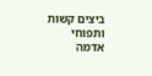ביצים קשות ותפוחי אדמה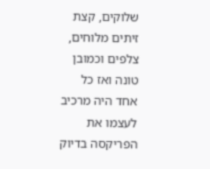שלוקים, קצת זיתים מלוחים, צלפים וכמובן טונה ואז כל אחד היה מרכיב לעצמו את הפריקסה בדיוק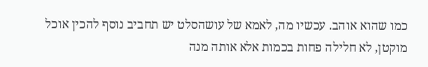כמו שהוא אוהב. עכשיו מה, לאמא של עושהסלט יש תחביב נוסף להכין אוכל מוקטן, לא חלילה פחות בכמות אלא אותה מנה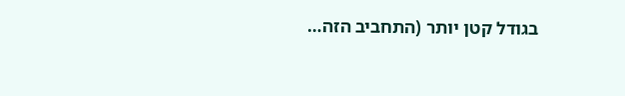בגודל קטן יותר (התחביב הזה…